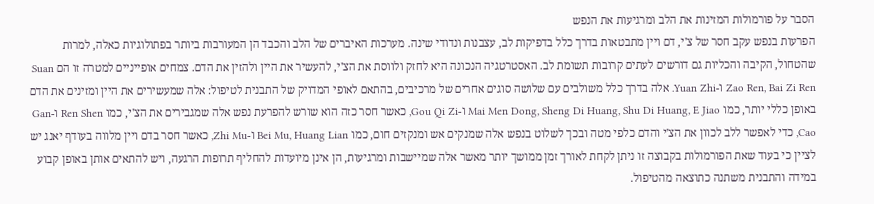הסבר על פורמולות המזינות את הלב ומרגיעות את הנפש
הפרעות בנפש עקב חסר של צ'י, דם ויין מתבטאות בדרך כלל בדפיקות לב, עצבנות ונדודי שינה. מערכות האיברים של הלב והכבד הן המעורבות ביותר בפתולוגיות כאלה, למרות שהטחול, הקיבה והכליות גם דורשים לעתים קרובות תשומת לב. האסטרטגיה הנכונה היא לחזק ולווסת את הצ'י, להעשיר את היין ולהזין את הדם. צמחים אופייניים למטרה זו הם Suan Zao Ren, Bai Zi Ren ו-Yuan Zhi. אלה בדרך כלל משולבים עם שלושה סוגים אחרים של מרכיבים, בהתאם לאופי המדויק של התבנית לטיפול: אלה שמעשירים את היין ומזינים את הדם באופן כללי יותר, כמו Mai Men Dong, Sheng Di Huang, Shu Di Huang, E Jiao ו-Gou Qi Zi, כאשר חסר כזה הוא שורש להפרעת נפש אלה שמגבירים את הצ'י, כמו Ren Shen ו-Gan Cao, כדי לאפשר ללב לכוון את הצ'י והדם כלפי מטה ובכך לשלוט בנפש אלה שמנקים אש ומנקזים חום, כמו Bei Mu, Huang Lian ו-Zhi Mu, כאשר חסר בדם ויין מלווה בעודף יאנג יש לציין כי בעוד שאת הפורמולות בקבוצה זו ניתן לקחת לאורך זמן ממושך יותר מאשר אלה שמיישבות ומרגיעות, הן אינן מיועדות להחליף תרופות הרגעה, ויש להתאים אותן באופן קבוע במידה והתבנית משתנה כתוצאה מהטיפול.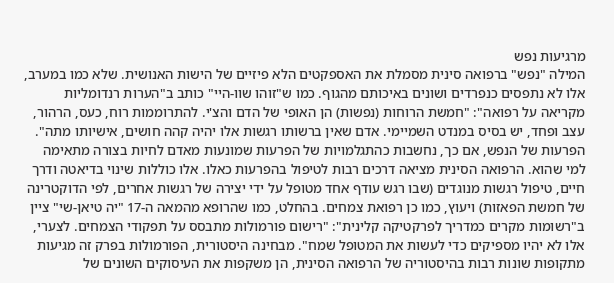מרגיעות נפש
המילה "נפש" ברפואה סינית מסמלת את האספקטים הלא פיזיים של הישות האנושית. שלא כמו במערב, אלו לא נתפסים כנפרדים ושונים באיכותם מהגוף. כמו ש"זוהו שוו-היי" כותב ב"הערות רנדומליות מקריאה על רפואה": "חמשת הרוחות (נפשות) הן האופי של הדם והצ'י. להתרוממות רוח, כעס, הרהור, עצב ופחד, יש בסיס במנדט השמיימי. אדם שאין ברשותו רגשות אלו יהיה קהה חושים, אישיותו מתה". הפרעות של הנפש, אם כך, נחשבות כהתגלמויות של הפרעות שמונעות מאדם לחיות בצורה מתאימה למי שהוא. הרפואה הסינית מציאה דרכים רבות לטיפול בהפרעות כאלו. אלו כוללות שינוי בדיאטה ודרך חיים, טיפול רגשות מנוגדים (שבו רגש עודף אחד מטופל על ידי יצירה של רגשות אחרים, לפי הדוקטרינה של חמשת הפאזות) ויעוץ, כמו כן רפואת צמחים. בהחלט, כמו שהרופא מהמאה ה-17 "יה טיאן-שי" ציין ב"רשומות מקרים כמדריך לפרקטיקה קלינית": "רישום פורמולות מתבסס על תפקודי הצמחים. לצערי, אלו לא יהיו מספיקים כדי לעשות את המטופל שמח". מבחינה היסטורית, הפורמולות בפרק זה מגיעות מתקופות שונות רבות בהיסטוריה של הרפואה הסינית, הן משקפות את העיסוקים השונים של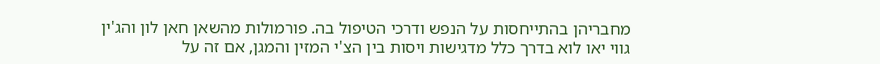מחבריהן בהתייחסות על הנפש ודרכי הטיפול בה. פורמולות מהשאן חאן לון והג'ין גווי יאו לוא בדרך כלל מדגישות ויסות בין הצ'י המזין והמגן, אם זה על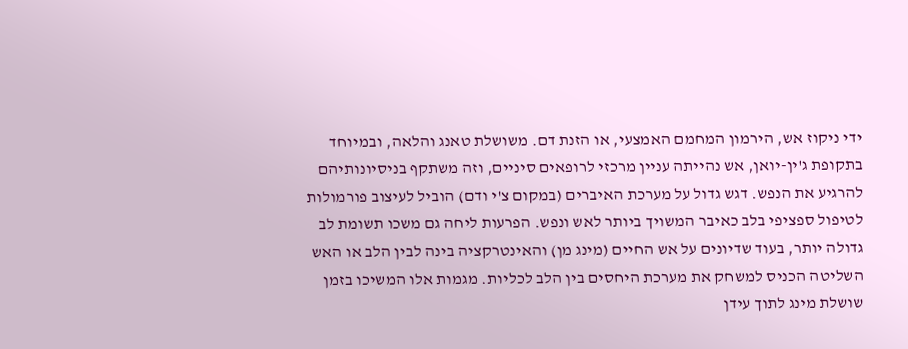ידי ניקוז אש, הירמון המחמם האמצעי, או הזנת דם. משושלת טאנג והלאה, ובמיוחד בתקופת ג'ין-יואן, אש נהייתה עניין מרכזי לרופאים סיניים, וזה משתקף בניסיונותיהם להרגיע את הנפש. דגש גדול על מערכת האיברים (במקום צ'י ודם) הוביל לעיצוב פורמולות לטיפול ספציפי בלב כאיבר המשויך ביותר לאש ונפש. הפרעות ליחה גם משכו תשומת לב גדולה יותר, בעוד שדיונים על אש החיים (מינג מן) והאינטרקציה בינה לבין הלב או האש השליטה הכניס למשחק את מערכת היחסים בין הלב לכליות. מגמות אלו המשיכו בזמן שושלת מינג לתוך עידן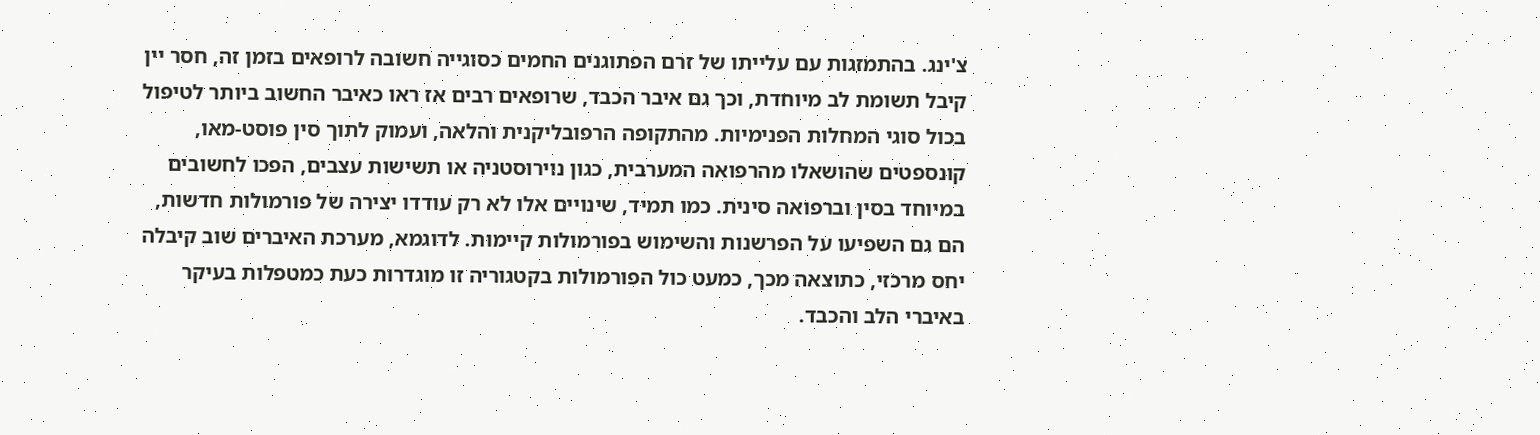צ'ינג. בהתמזגות עם עלייתו של זרם הפתוגנים החמים כסוגייה חשובה לרופאים בזמן זה, חסר יין קיבל תשומת לב מיוחדת, וכך גם איבר הכבד, שרופאים רבים אז ראו כאיבר החשוב ביותר לטיפול בכול סוגי המחלות הפנימיות. מהתקופה הרפובליקנית והלאה, ועמוק לתוך סין פוסט-מאו, קונספטים שהושאלו מהרפואה המערבית, כגון נוירוסטניה או תשישות עצבים, הפכו לחשובים במיוחד בסין וברפואה סינית. כמו תמיד, שינויים אלו לא רק עודדו יצירה של פורמולות חדשות, הם גם השפיעו על הפרשנות והשימוש בפורמולות קיימות. לדוגמא, מערכת האיברים שוב קיבלה יחס מרכזי, כתוצאה מכך, כמעט כול הפורמולות בקטגוריה זו מוגדרות כעת כמטפלות בעיקר באיברי הלב והכבד.